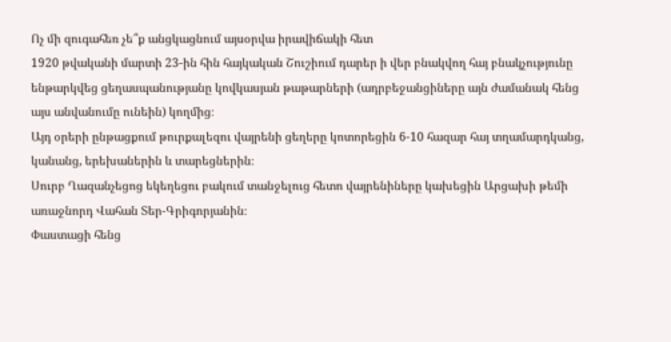Ոչ մի զուգահեռ չե՞ք անցկացնում այսօրվա իրավիճակի հետ
1920 թվականի մարտի 23-ին հին հայկական Շուշիում դարեր ի վեր բնակվող հայ բնակչությունը ենթարկվեց ցեղասպանությանը կովկասյան թաթարների (ադրբեջանցիները այն ժամանակ հենց այս անվանումը ունեին) կողմից։
Այդ օրերի ընթացքում թուրքալեզու վայրենի ցեղերը կոտորեցին 6-10 հազար հայ տղամարդկանց, կանանց, երեխաներին և տարեցներին։
Սուրբ Ղազանչեցոց եկեղեցու բակում տանջելուց հետո վայրենիները կախեցին Արցախի թեմի առաջնորդ Վահան Տեր-Գրիգորյանին։
Փաստացի հենց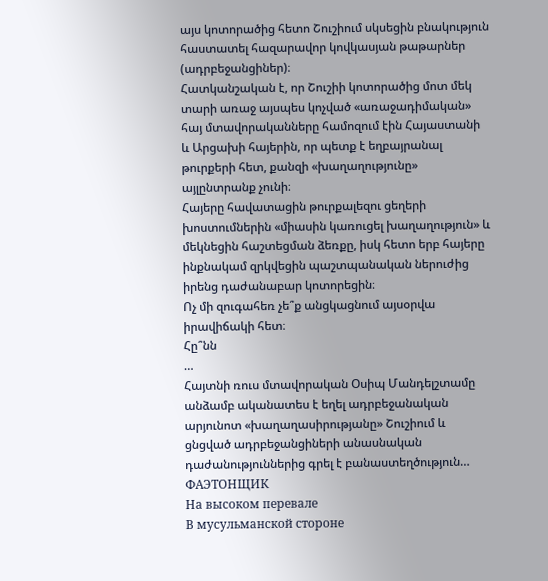այս կոտորածից հետո Շուշիում սկսեցին բնակություն հաստատել հազարավոր կովկասյան թաթարներ (ադրբեջանցիներ)։
Հատկանշական է, որ Շուշիի կոտորածից մոտ մեկ տարի առաջ այսպես կոչված «առաջադիմական» հայ մտավորականները համոզում էին Հայաստանի և Արցախի հայերին, որ պետք է եղբայրանալ թուրքերի հետ, քանզի «խաղաղությունը» այլընտրանք չունի։
Հայերը հավատացին թուրքալեզու ցեղերի խոստումներին «միասին կառուցել խաղաղություն» և մեկնեցին հաշտեցման ձեռքը, իսկ հետո երբ հայերը ինքնակամ զրկվեցին պաշտպանական ներուժից իրենց դաժանաբար կոտորեցին։
Ոչ մի զուգահեռ չե՞ք անցկացնում այսօրվա իրավիճակի հետ։
Հը՞նն
…
Հայտնի ռուս մտավորական Օսիպ Մանդելշտամը անձամբ ականատես է եղել ադրբեջանական արյունոտ «խաղաղասիրությանը» Շուշիում և ցնցված ադրբեջանցիների անասնական դաժանություններից գրել է բանաստեղծություն…
ФАЭТОНЩИК
На высоком перевале
В мусульманской стороне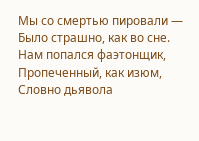Мы со смертью пировали —
Было страшно, как во сне.
Нам попался фаэтонщик,
Пропеченный, как изюм,
Словно дьявола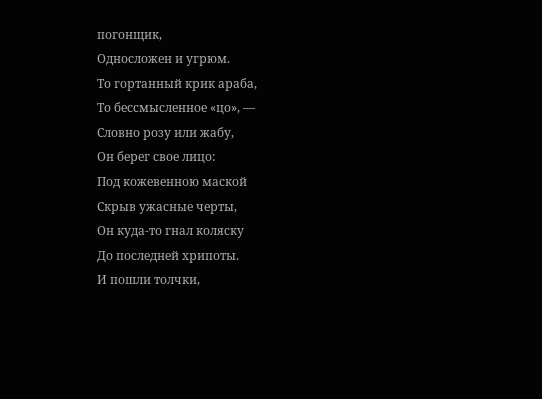погонщик,
Односложен и угрюм.
То гортанный крик араба,
То бессмысленное «цо», —
Словно розу или жабу,
Он берег свое лицо:
Под кожевенною маской
Скрыв ужасные черты,
Он куда-то гнал коляску
До последней хрипоты.
И пошли толчки,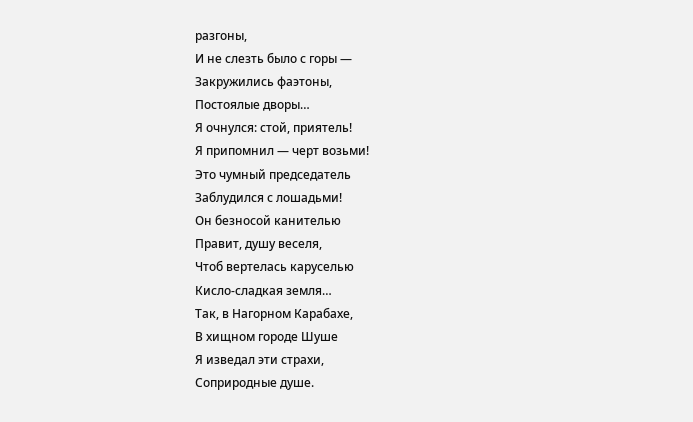разгоны,
И не слезть было с горы —
Закружились фаэтоны,
Постоялые дворы…
Я очнулся: стой, приятель!
Я припомнил — черт возьми!
Это чумный председатель
Заблудился с лошадьми!
Он безносой канителью
Правит, душу веселя,
Чтоб вертелась каруселью
Кисло-сладкая земля…
Так, в Нагорном Карабахе,
В хищном городе Шуше
Я изведал эти страхи,
Соприродные душе.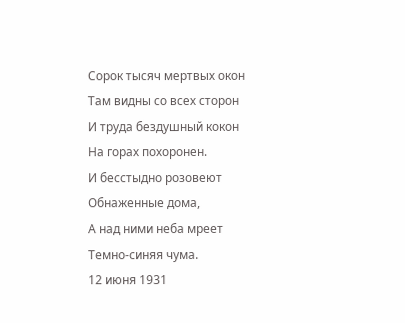Сорок тысяч мертвых окон
Там видны со всех сторон
И труда бездушный кокон
На горах похоронен.
И бесстыдно розовеют
Обнаженные дома,
А над ними неба мреет
Темно-синяя чума.
12 июня 1931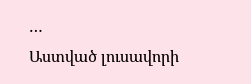…
Աստված լուսավորի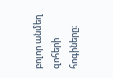բոլոր անմեղ զոհերի հոգիները։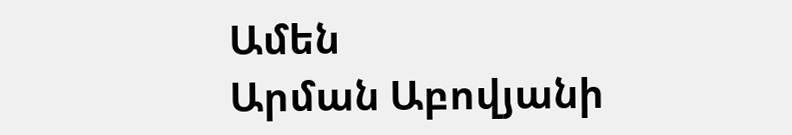Ամեն
Արման Աբովյանի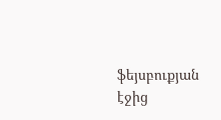ֆեյսբուքյան էջից